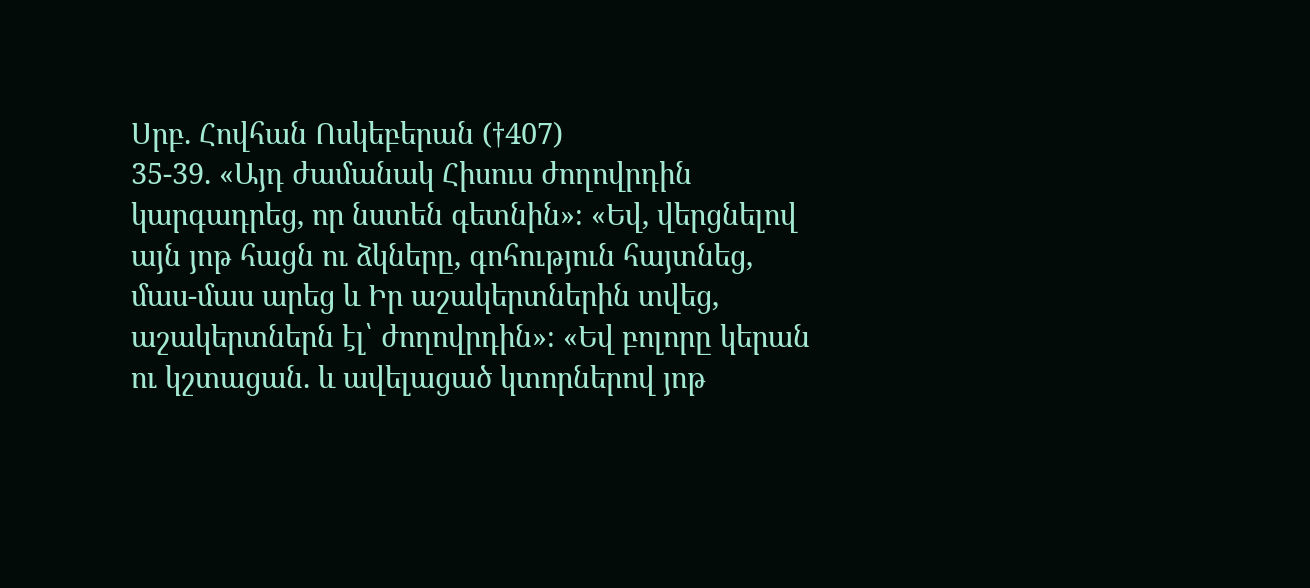Սրբ. Հովհան Ոսկեբերան (†407)
35-39. «Այդ ժամանակ Հիսուս ժողովրդին կարգադրեց, որ նստեն գետնին»։ «Եվ, վերցնելով այն յոթ հացն ու ձկները, գոհություն հայտնեց, մաս-մաս արեց և Իր աշակերտներին տվեց, աշակերտներն էլ՝ ժողովրդին»։ «Եվ բոլորը կերան ու կշտացան. և ավելացած կտորներով յոթ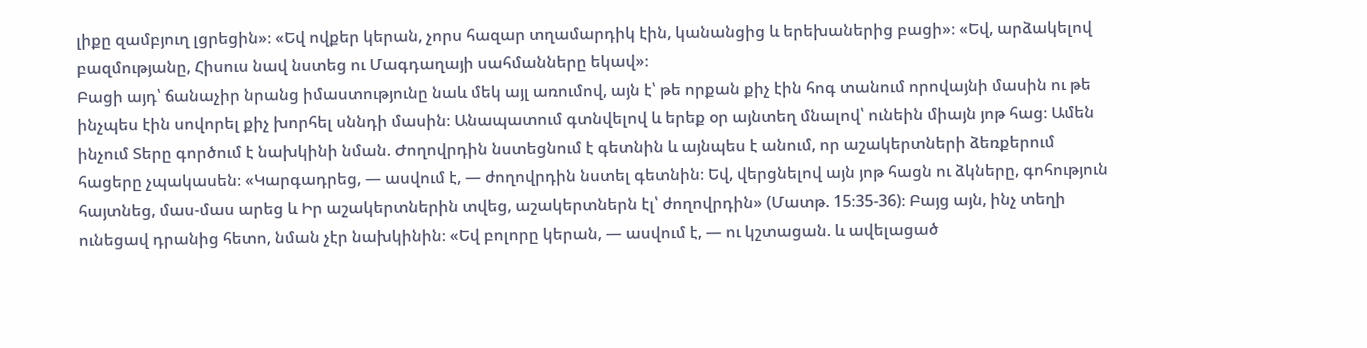լիքը զամբյուղ լցրեցին»։ «Եվ ովքեր կերան, չորս հազար տղամարդիկ էին, կանանցից և երեխաներից բացի»։ «Եվ, արձակելով բազմությանը, Հիսուս նավ նստեց ու Մագդաղայի սահմանները եկավ»։
Բացի այդ՝ ճանաչիր նրանց իմաստությունը նաև մեկ այլ առումով, այն է՝ թե որքան քիչ էին հոգ տանում որովայնի մասին ու թե ինչպես էին սովորել քիչ խորհել սննդի մասին։ Անապատում գտնվելով և երեք օր այնտեղ մնալով՝ ունեին միայն յոթ հաց։ Ամեն ինչում Տերը գործում է նախկինի նման. Ժողովրդին նստեցնում է գետնին և այնպես է անում, որ աշակերտների ձեռքերում հացերը չպակասեն։ «Կարգադրեց, — ասվում է, — ժողովրդին նստել գետնին։ Եվ, վերցնելով այն յոթ հացն ու ձկները, գոհություն հայտնեց, մաս-մաս արեց և Իր աշակերտներին տվեց, աշակերտներն էլ՝ ժողովրդին» (Մատթ. 15։35-36)։ Բայց այն, ինչ տեղի ունեցավ դրանից հետո, նման չէր նախկինին։ «Եվ բոլորը կերան, — ասվում է, — ու կշտացան. և ավելացած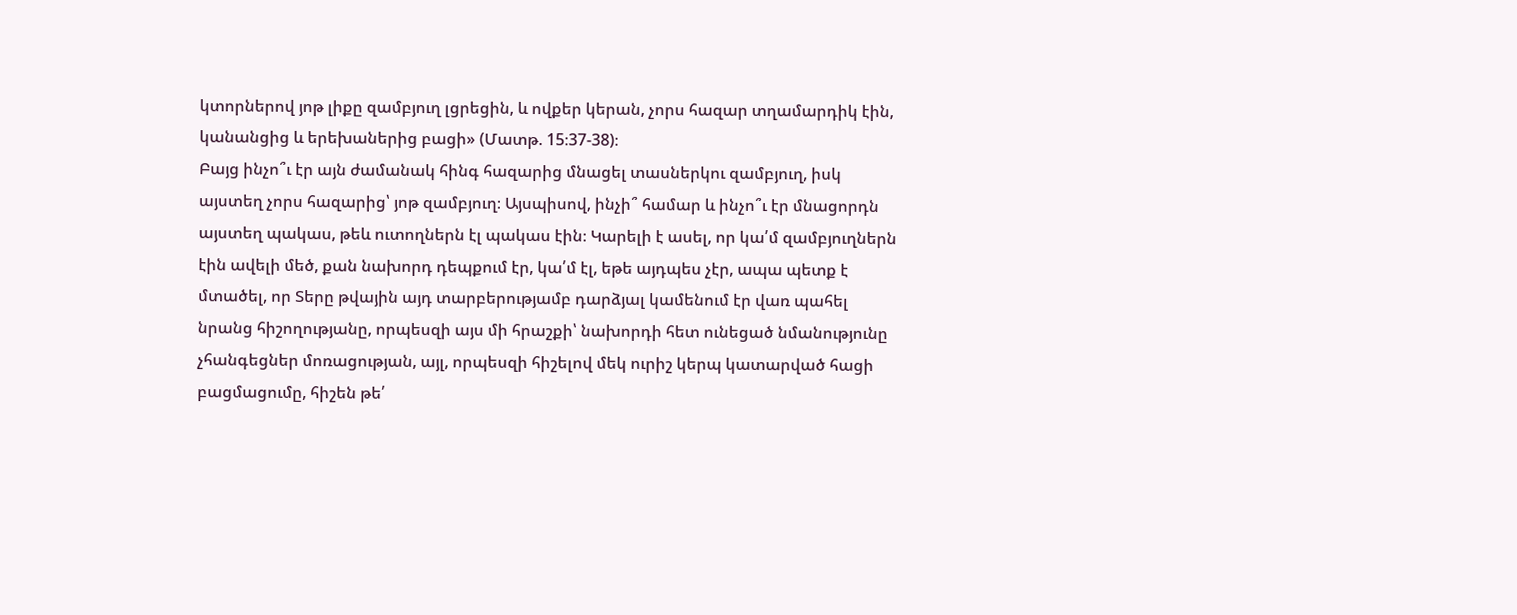կտորներով յոթ լիքը զամբյուղ լցրեցին, և ովքեր կերան, չորս հազար տղամարդիկ էին, կանանցից և երեխաներից բացի» (Մատթ. 15։37-38)։
Բայց ինչո՞ւ էր այն ժամանակ հինգ հազարից մնացել տասներկու զամբյուղ, իսկ այստեղ չորս հազարից՝ յոթ զամբյուղ։ Այսպիսով, ինչի՞ համար և ինչո՞ւ էր մնացորդն այստեղ պակաս, թեև ուտողներն էլ պակաս էին։ Կարելի է ասել, որ կա՛մ զամբյուղներն էին ավելի մեծ, քան նախորդ դեպքում էր, կա՛մ էլ, եթե այդպես չէր, ապա պետք է մտածել, որ Տերը թվային այդ տարբերությամբ դարձյալ կամենում էր վառ պահել նրանց հիշողությանը, որպեսզի այս մի հրաշքի՝ նախորդի հետ ունեցած նմանությունը չհանգեցներ մոռացության, այլ, որպեսզի հիշելով մեկ ուրիշ կերպ կատարված հացի բացմացումը, հիշեն թե՛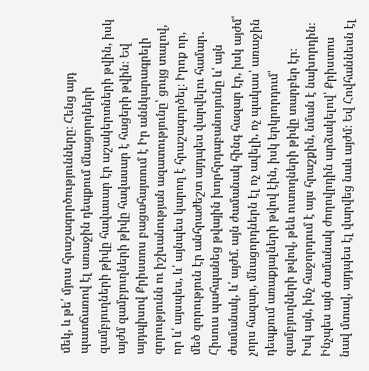մեկ, և թե՛ մյուս հրաշագործությունները։ Հենց այդ պատճառով էլ առաջին դեպքում մնացորդների զամբյուղների թիվը հավասար էր աշակերտների թվին, իսկ այժմ զամբյուղների թիվը հավասար է հացերի թվին։ Եվ այդպիսով Քրիստոս բացահայտում է Իր աննկարագրելի զորությունն ու իշխանության ազատությունը՝ ցույց տալով, որ և՛ այսպես, և՛ այնպես կարող է հրաշագործել։ Իրոք որ, մեծ զորություն էր անհրաժեշտ այդպես վարվելու համար․ Հիսուս պահպանեց թվային խորհրդաբանույունը և՛ այն ժամանակ, և՛ այժմ. այն ժամանակ հինգ հազար էր, իսկ այժմ՝ չորս հազար, մնացորդներն էլ ոչ ավելի, ոչ պակաս՝ առաջին դեպքում առաքյալների թվով էին, իսկ երկրորդում՝ զամբյուղների թվով, թեև ուտողների թիվը տարբեր էր։
Իսկ այն, ինչ հաջորդում է այս հրաշքին, նման է նախորդին։ Ինչպես այն ժամանակ ժողովրդին արձակելով՝ Քրիստոս նավ մտավ, այդպես էլ վարվեց նաև այժմ։ Եվ Հովհաննեսն էլ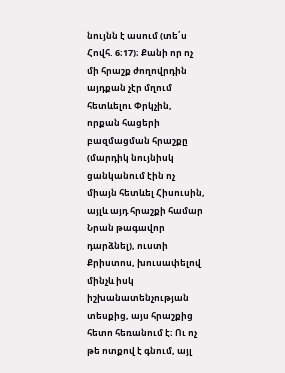նույնն է ասում (տե՛ս Հովհ. 6։17)։ Քանի որ ոչ մի հրաշք ժողովրդին այդքան չէր մղում հետևելու Փրկչին, որքան հացերի բազմացման հրաշքը (մարդիկ նույնիսկ ցանկանում էին ոչ միայն հետևել Հիսուսին, այլև այդ հրաշքի համար Նրան թագավոր դարձնել), ուստի Քրիստոս, խուսափելով մինչև իսկ իշխանատենչության տեսքից, այս հրաշքից հետո հեռանում է։ Ու ոչ թե ոտքով է գնում, այլ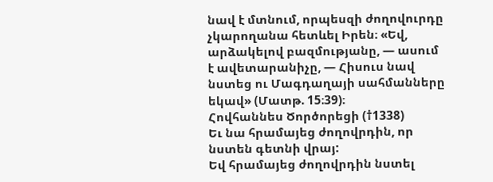նավ է մտնում, որպեսզի ժողովուրդը չկարողանա հետևել Իրեն։ «Եվ, արձակելով բազմությանը, — ասում է ավետարանիչը, — Հիսուս նավ նստեց ու Մագդաղայի սահմանները եկավ» (Մատթ. 15։39)։
Հովհաննես Ծործորեցի (†1338)
Եւ նա հրամայեց ժողովրդին, որ նստեն գետնի վրայ:
Եվ հրամայեց ժողովրդին նստել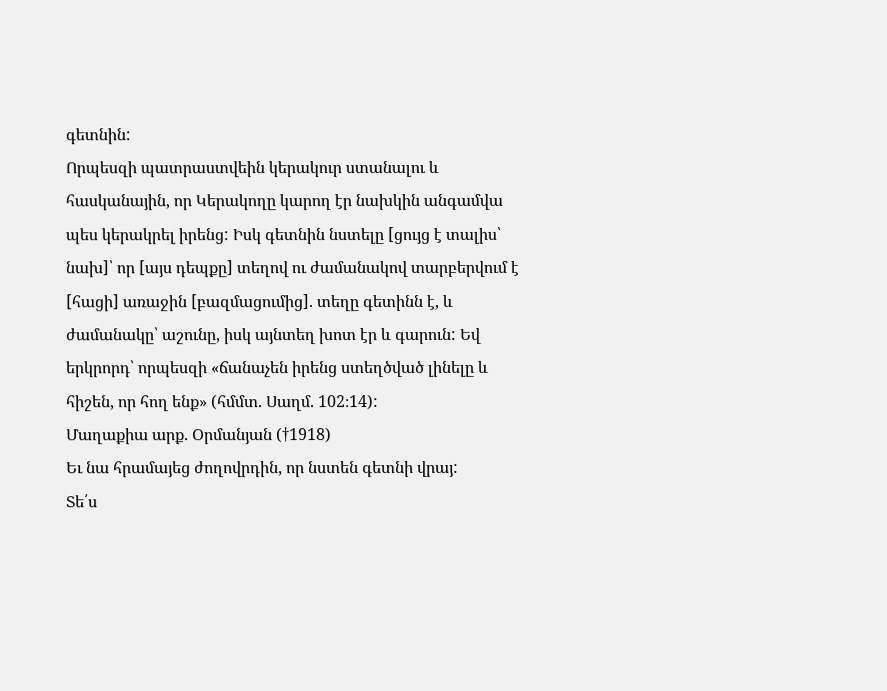գետնին:
Որպեսզի պատրաստվեին կերակուր ստանալու և հասկանային, որ Կերակողը կարող էր նախկին անգամվա պես կերակրել իրենց: Իսկ գետնին նստելը [ցույց է տալիս՝ նախ]՝ որ [այս դեպքը] տեղով ու ժամանակով տարբերվում է [հացի] առաջին [բազմացումից]. տեղը գետինն է, և ժամանակը՝ աշունը, իսկ այնտեղ խոտ էր և գարուն: Եվ երկրորդ՝ որպեսզի «ճանաչեն իրենց ստեղծված լինելը և հիշեն, որ հող ենք» (հմմտ. Սաղմ. 102։14):
Մաղաքիա արք. Օրմանյան (†1918)
Եւ նա հրամայեց ժողովրդին, որ նստեն գետնի վրայ:
Տե՛ս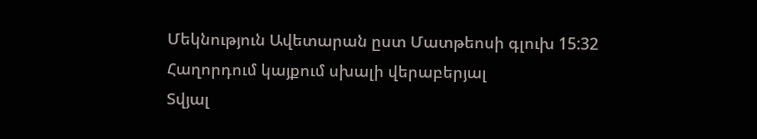Մեկնություն Ավետարան ըստ Մատթեոսի գլուխ 15:32
Հաղորդում կայքում սխալի վերաբերյալ
Տվյալ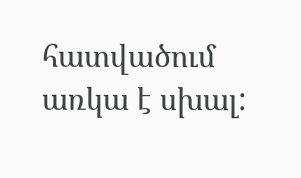հատվածում առկա է սխալ: